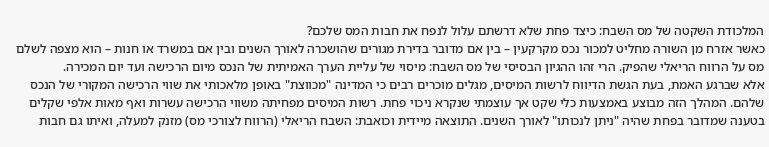המלכודת השקטה של מס השבח: כיצד פחת שלא דרשתם עלול לנפח את חבות המס שלכם?
כאשר אזרח מן השורה מחליט למכור נכס מקרקעין – בין אם מדובר בדירת מגורים שהושכרה לאורך השנים ובין אם במשרד או חנות – הוא מצפה לשלם מס על הרווח הריאלי שהפיק. הרי זהו ההגיון הבסיסי של מס השבח: מיסוי של עליית הערך האמיתית של הנכס מיום הרכישה ועד יום המכירה.
אלא שברגע האמת, בעת הגשת הדיווח לרשות המיסים, מגלים מוכרים רבים כי המדינה "מכווצת" באופן מלאכותי את שווי הרכישה המקורי של הנכס שלהם. המהלך הזה מבוצע באמצעות כלי שקט אך עוצמתי שנקרא ניכוי פחת. רשות המיסים מפחיתה משווי הרכישה עשרות ואף מאות אלפי שקלים בטענה שמדובר בפחת שהיה "ניתן לנכותו" לאורך השנים. התוצאה מיידית וכואבת: השבח הריאלי (הרווח לצורכי מס) מזנק למעלה, ואיתו גם חבות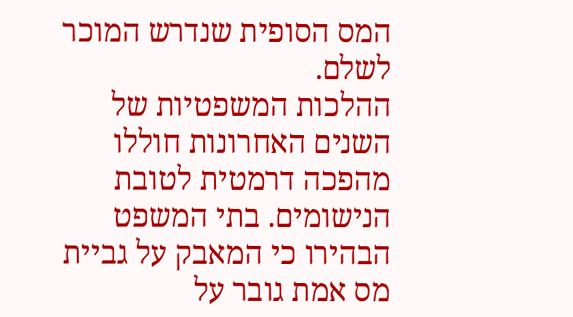המס הסופית שנדרש המוכר לשלם.
ההלכות המשפטיות של השנים האחרונות חוללו מהפכה דרמטית לטובת הנישומים. בתי המשפט הבהירו כי המאבק על גביית מס אמת גובר על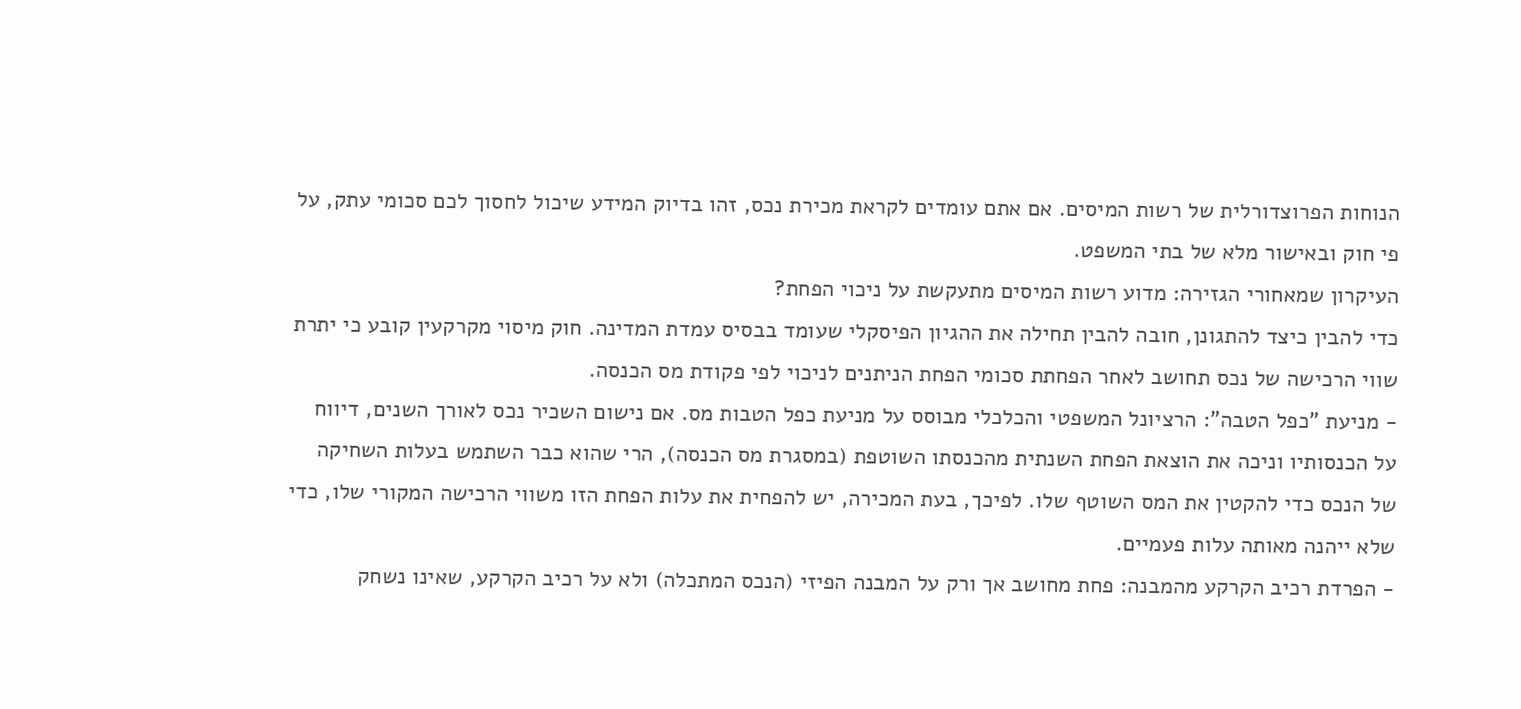הנוחות הפרוצדורלית של רשות המיסים. אם אתם עומדים לקראת מכירת נכס, זהו בדיוק המידע שיכול לחסוך לכם סכומי עתק, על פי חוק ובאישור מלא של בתי המשפט.
העיקרון שמאחורי הגזירה: מדוע רשות המיסים מתעקשת על ניכוי הפחת?
כדי להבין כיצד להתגונן, חובה להבין תחילה את ההגיון הפיסקלי שעומד בבסיס עמדת המדינה. חוק מיסוי מקרקעין קובע כי יתרת שווי הרכישה של נכס תחושב לאחר הפחתת סכומי הפחת הניתנים לניכוי לפי פקודת מס הכנסה.
- מניעת "כפל הטבה": הרציונל המשפטי והכלכלי מבוסס על מניעת כפל הטבות מס. אם נישום השכיר נכס לאורך השנים, דיווח על הכנסותיו וניכה את הוצאת הפחת השנתית מהכנסתו השוטפת (במסגרת מס הכנסה), הרי שהוא כבר השתמש בעלות השחיקה של הנכס כדי להקטין את המס השוטף שלו. לפיכך, בעת המכירה, יש להפחית את עלות הפחת הזו משווי הרכישה המקורי שלו, כדי שלא ייהנה מאותה עלות פעמיים.
- הפרדת רכיב הקרקע מהמבנה: פחת מחושב אך ורק על המבנה הפיזי (הנכס המתכלה) ולא על רכיב הקרקע, שאינו נשחק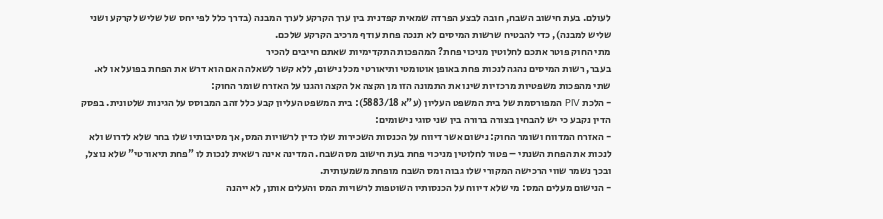לעולם. בעת חישוב השבח, חובה לבצע הפרדה שמאית קפדנית בין ערך הקרקע לערך המבנה (בדרך כלל לפי יחס של שליש לקרקע ושני שליש למבנה), כדי להבטיח שרשות המיסים לא תנכה פחת עודף מרכיב הקרקע שלכם.
מתי החוק פוטר אתכם לחלוטין מניכוי פחת? המהפכות התקדימיות שאתם חייבים להכיר
בעבר, רשות המיסים נהגה לנכות פחת באופן אוטומטי ותיאורטי מכל נישום, ללא קשר לשאלה האם הוא דרש את הפחת בפועל או לא. שתי מהפכות משפטיות מרכזיות שינו את התמונה הזו מן הקצה אל הקצה והגנו על האזרח שומר החוק:
- הלכת PIV המפורסמת של בית המשפט העליון (ע"א 5883/18): בית המשפט העליון קבע כלל זהב המבוסס על הגינות שלטונית. בפסק הדין נקבע כי יש להבחין בצורה ברורה בין שני סוגי נישומים:
- האזרח המדווח ושומר החוק: נישום אשר דיווח על הכנסות השכירות שלו כדין לרשויות המס, אך מסיבותיו שלו בחר שלא לדרוש ולא לנכות את הפחת השנתי – פטור לחלוטין מניכוי פחת בעת חישוב מס השבח. המדינה אינה רשאית לנכות לו "פחת תיאורטי" שלא נוצל, ובכך נשמר שווי הרכישה המקורי שלו גבוה ומס השבח מופחת משמעותית.
- הנישום מעלים המס: מי שלא דיווח על הכנסותיו השוטפות לרשויות המס והעלים אותן, לא ייהנה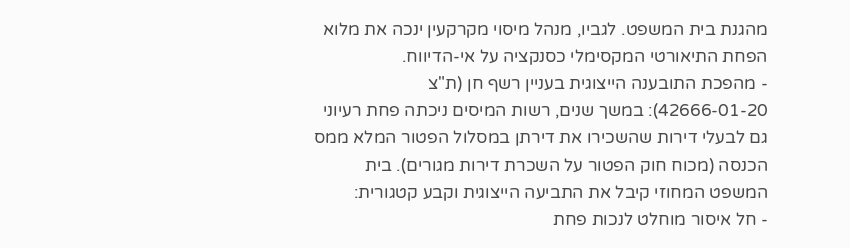מהגנת בית המשפט. לגביו, מנהל מיסוי מקרקעין ינכה את מלוא הפחת התיאורטי המקסימלי כסנקציה על אי-הדיווח.
- מהפכת התובענה הייצוגית בעניין רשף חן (ת"צ 42666-01-20): במשך שנים, רשות המיסים ניכתה פחת רעיוני גם לבעלי דירות שהשכירו את דירתן במסלול הפטור המלא ממס הכנסה (מכוח חוק הפטור על השכרת דירות מגורים). בית המשפט המחוזי קיבל את התביעה הייצוגית וקבע קטגורית:
- חל איסור מוחלט לנכות פחת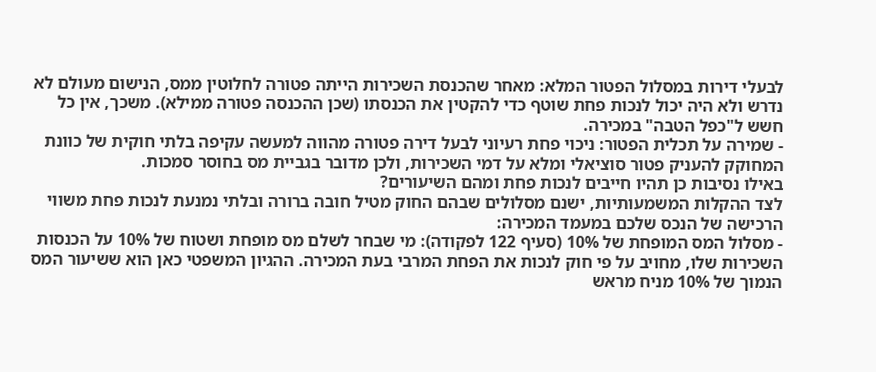לבעלי דירות במסלול הפטור המלא: מאחר שהכנסת השכירות הייתה פטורה לחלוטין ממס, הנישום מעולם לא נדרש ולא היה יכול לנכות פחת שוטף כדי להקטין את הכנסתו (שכן ההכנסה פטורה ממילא). משכך, אין כל חשש ל"כפל הטבה" במכירה.
- שמירה על תכלית הפטור: ניכוי פחת רעיוני לבעל דירה פטורה מהווה למעשה עקיפה בלתי חוקית של כוונת המחוקק להעניק פטור סוציאלי ומלא על דמי השכירות, ולכן מדובר בגביית מס בחוסר סמכות.
באילו נסיבות כן תהיו חייבים לנכות פחת ומהם השיעורים?
לצד ההקלות המשמעותיות, ישנם מסלולים שבהם החוק מטיל חובה ברורה ובלתי נמנעת לנכות פחת משווי הרכישה של הנכס שלכם במעמד המכירה:
- מסלול המס המופחת של 10% (סעיף 122 לפקודה): מי שבחר לשלם מס מופחת ושטוח של 10% על הכנסות השכירות שלו, מחויב על פי חוק לנכות את הפחת המרבי בעת המכירה. ההגיון המשפטי כאן הוא ששיעור המס הנמוך של 10% מניח מראש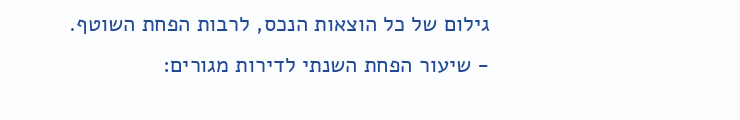גילום של כל הוצאות הנכס, לרבות הפחת השוטף.
- שיעור הפחת השנתי לדירות מגורים: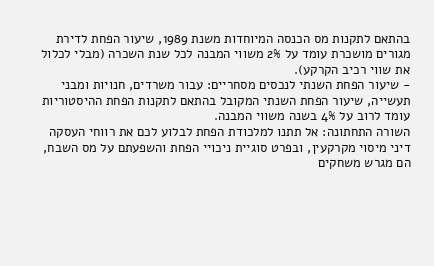בהתאם לתקנות מס הכנסה המיוחדות משנת 1989, שיעור הפחת לדירת מגורים מושכרת עומד על 2% משווי המבנה לכל שנת השכרה (מבלי לכלול את שווי רכיב הקרקע).
- שיעור הפחת השנתי לנכסים מסחריים: עבור משרדים, חנויות ומבני תעשייה, שיעור הפחת השנתי המקובל בהתאם לתקנות הפחת ההיסטוריות עומד לרוב על 4% בשנה משווי המבנה.
השורה התחתונה: אל תתנו למלכודת הפחת לבלוע לכם את רווחי העסקה
דיני מיסוי מקרקעין, ובפרט סוגיית ניכויי הפחת והשפעתם על מס השבח, הם מגרש משחקים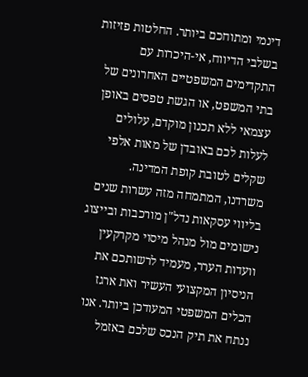דינמי ומתוחכם ביותר. החלטות פזיזות בשלבי הדיווח, אי-היכרות עם התקדימים המשפטיים האחרונים של בתי המשפט, או הגשת טפסים באופן עצמאי ללא תכנון מוקדם, עלולים לעלות לכם באובדן של מאות אלפי שקלים לטובת קופת המדינה.
משרדנו, המתמחה מזה עשרות שנים בליווי עסקאות נדל"ן מורכבות ובייצוג נישומים מול מנהל מיסוי מקרקעין וועדות הערר, מעמיד לרשותכם את הניסיון המקצועי העשיר ואת ארגז הכלים המשפטי המעודכן ביותר. אנו ננתח את תיק הנכס שלכם באזמל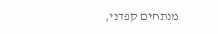מנתחים קפדני,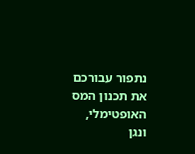נתפור עבורכם את תכנון המס האופטימלי, ונגן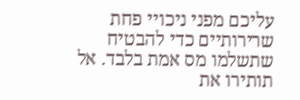עליכם מפני ניכויי פחת שרירותיים כדי להבטיח שתשלמו מס אמת בלבד. אל תותירו את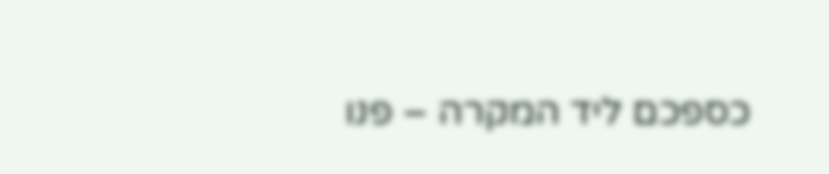כספכם ליד המקרה – פנו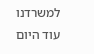למשרדנו עוד היום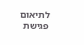לתיאום פגישת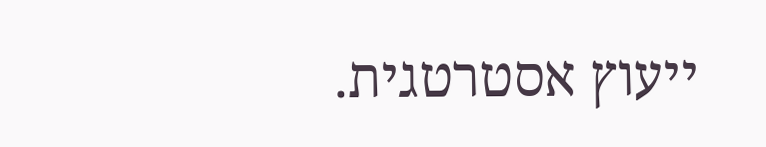ייעוץ אסטרטגית.